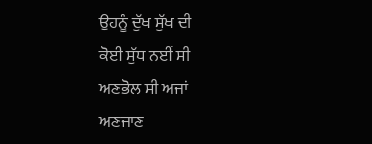ਉਹਨੂੰ ਦੁੱਖ ਸੁੱਖ ਦੀ
ਕੋਈ ਸੁੱਧ ਨਈਂ ਸੀ
ਅਣਭੋਲ ਸੀ ਅਜਾਂ
ਅਣਜਾਣ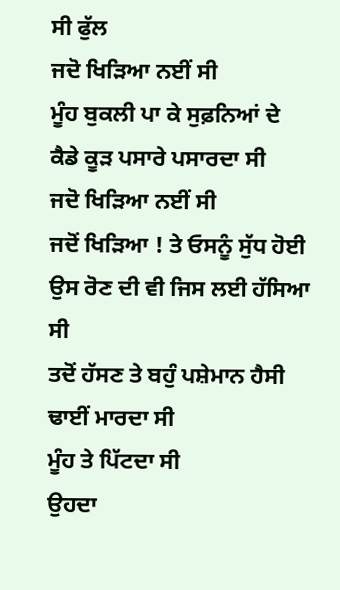ਸੀ ਫੁੱਲ
ਜਦੋ ਖਿੜਿਆ ਨਈਂ ਸੀ
ਮੂੰਹ ਬੁਕਲੀ ਪਾ ਕੇ ਸੁਫ਼ਨਿਆਂ ਦੇ
ਕੈਡੇ ਕੂੜ ਪਸਾਰੇ ਪਸਾਰਦਾ ਸੀ
ਜਦੋ ਖਿੜਿਆ ਨਈਂ ਸੀ
ਜਦੋਂ ਖਿੜਿਆ ! ਤੇ ਓਸਨੂੰ ਸੁੱਧ ਹੋਈ
ਉਸ ਰੋਣ ਦੀ ਵੀ ਜਿਸ ਲਈ ਹੱਸਿਆ ਸੀ
ਤਦੋਂ ਹੱਸਣ ਤੇ ਬਹੁੰ ਪਸ਼ੇਮਾਨ ਹੈਸੀ
ਢਾਈਂ ਮਾਰਦਾ ਸੀ
ਮੂੰਹ ਤੇ ਪਿੱਟਦਾ ਸੀ
ਉਹਦਾ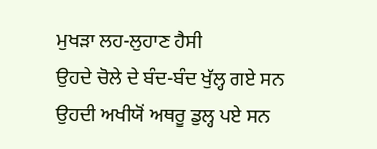ਮੁਖੜਾ ਲਹ-ਲੁਹਾਣ ਹੈਸੀ
ਉਹਦੇ ਚੋਲੇ ਦੇ ਬੰਦ-ਬੰਦ ਖੁੱਲ੍ਹ ਗਏ ਸਨ
ਉਹਦੀ ਅਖੀਯੋਂ ਅਥਰੂ ਡੁਲ੍ਹ ਪਏ ਸਨ